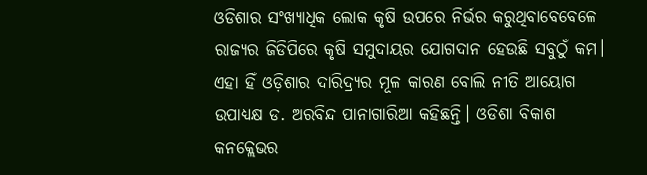ଓଡିଶାର ସଂଖ୍ୟାଧିକ ଲୋକ କୃଷି ଉପରେ ନିର୍ଭର କରୁଥିବାବେବେଳେ ରାଜ୍ୟର ଜିଡିପିରେ କୃଷି ସମୁଦାୟର ଯୋଗଦାନ ହେଉଛି ସବୁଠୁଁ କମ। ଏହା ହିଁ ଓଡ଼ିଶାର ଦାରିଦ୍ର୍ୟର ମୂଳ କାରଣ ବୋଲି ନୀତି ଆୟୋଗ ଉପାଧ୍ୟକ୍ଷ ଡ. ଅରବିନ୍ଦ ପାନାଗାରିଆ କହିଛନ୍ତି। ଓଡିଶା ବିକାଶ କନକ୍ଲେଭର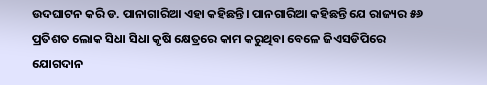ଉଦଘାଟନ କରି ଡ. ପାନାଗାରିଆ ଏହା କହିଛନ୍ତି। ପାନଗାରିଆ କହିଛନ୍ତି ଯେ ରାଜ୍ୟର ୫୬ ପ୍ରତିଶତ ଲୋକ ସିଧା ସିଧା କୃଷି କ୍ଷେତ୍ରରେ କାମ କରୁଥିବା ବେଳେ ଜିଏସଡିପିରେ ଯୋଗଦାନ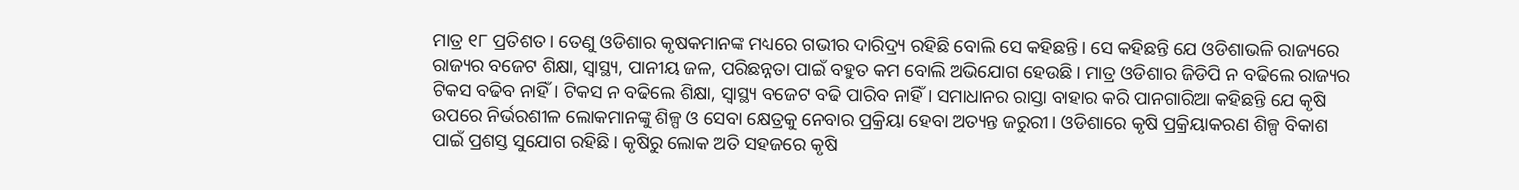ମାତ୍ର ୧୮ ପ୍ରତିଶତ। ତେଣୁ ଓଡିଶାର କୃଷକମାନଙ୍କ ମଧ୍ୟରେ ଗଭୀର ଦାରିଦ୍ର୍ୟ ରହିଛି ବୋଲି ସେ କହିଛନ୍ତି। ସେ କହିଛନ୍ତି ଯେ ଓଡିଶାଭଳି ରାଜ୍ୟରେ ରାଜ୍ୟର ବଜେଟ ଶିକ୍ଷା, ସ୍ୱାସ୍ଥ୍ୟ, ପାନୀୟ ଜଳ, ପରିଛନ୍ନତା ପାଇଁ ବହୁତ କମ ବୋଲି ଅଭିଯୋଗ ହେଉଛି। ମାତ୍ର ଓଡିଶାର ଜିଡିପି ନ ବଢିଲେ ରାଜ୍ୟର ଟିକସ ବଢିବ ନାହିଁ। ଟିକସ ନ ବଢିଲେ ଶିକ୍ଷା, ସ୍ୱାସ୍ଥ୍ୟ ବଜେଟ ବଢି ପାରିବ ନାହିଁ। ସମାଧାନର ରାସ୍ତା ବାହାର କରି ପାନଗାରିଆ କହିଛନ୍ତି ଯେ କୃଷି ଉପରେ ନିର୍ଭରଶୀଳ ଲୋକମାନଙ୍କୁ ଶିଳ୍ପ ଓ ସେବା କ୍ଷେତ୍ରକୁ ନେବାର ପ୍ରକ୍ରିୟା ହେବା ଅତ୍ୟନ୍ତ ଜରୁରୀ। ଓଡିଶାରେ କୃଷି ପ୍ରକ୍ରିୟାକରଣ ଶିଳ୍ପ ବିକାଶ ପାଇଁ ପ୍ରଶସ୍ତ ସୁଯୋଗ ରହିଛି। କୃଷିରୁ ଲୋକ ଅତି ସହଜରେ କୃଷି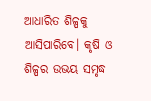ଆଧାରିତ ଶିଳ୍ପକୁ ଆସିପାରିବେ। କୃଷି ଓ ଶିଳ୍ପର ଉଭୟ ସମୃଦ୍ଧ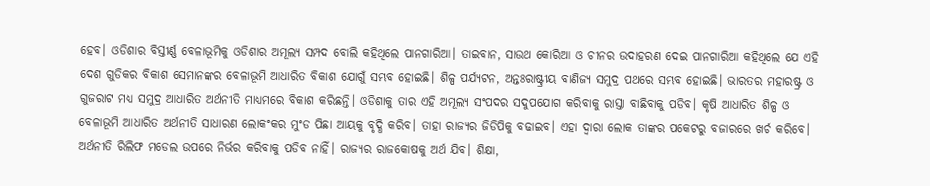ହେବ। ଓଡିଶାର ବିସ୍ତୀର୍ଣ୍ଣ ବେଳାଭୂମିକୁ ଓଡିଶାର ଅମୂଲ୍ୟ ସମ୍ପଦ ବୋଲି କହିଥିଲେ ପାନଗାରିଆ। ତାଇବାନ, ସାଉଥ କୋରିଆ ଓ ଚୀନର ଉଦାହରଣ ଦେଇ ପାନଗାରିଆ କହିଥିଲେ ଯେ ଏହି ଦେଶ ଗୁଡିକର ବିକାଶ ସେମାନଙ୍କର ବେଳାଭୂମି ଆଧାରିତ ବିକାଶ ଯୋଗୁଁ ସମ୍ଭବ ହୋଇଛି। ଶିଳ୍ପ ପର୍ଯ୍ୟଟନ, ଅନ୍ତଃରାଷ୍ଟ୍ରୀୟ ବାଣିଜ୍ୟ ସମୁଦ୍ର ପଥରେ ସମ୍ଭବ ହୋଇଛି। ଭାରତର ମହାରଷ୍ଟ୍ର ଓ ଗୁଜରାଟ ମଧ୍ୟ ସମୁଦ୍ର ଆଧାରିତ ଅର୍ଥନୀତି ମାଧ୍ୟମରେ ବିକାଶ କରିଛନ୍ତି। ଓଡିଶାକୁ ତାର ଏହି ଅମୂଲ୍ୟ ସଂପଦର ସଦୁପଯୋଗ କରିବାକୁ ରାସ୍ତା ବାଛିବାକୁ ପଡିବ। କୃଷି ଆଧାରିତ ଶିଳ୍ପ ଓ ବେଳାଭୂମି ଆଧାରିତ ଅର୍ଥନୀତି ସାଧାରଣ ଲୋକଂକର ମୁଂଡ ପିଛା ଆୟକୁ ବୃଦ୍ଧି କରିବ। ତାହା ରାଜ୍ୟର ଜିଡିପିକୁ ବଢାଇବ। ଏହା ଦ୍ୱାରା ଲୋକ ତାଙ୍କର ପକେଟରୁ ବଜାରରେ ଖର୍ଚ କରିବେ। ଅର୍ଥନୀତି ରିଲିଫ ମଡେଲ ଉପରେ ନିର୍ଭର କରିବାକୁ ପଡିବ ନାହିଁ। ରାଜ୍ୟର ରାଜକୋଷକୁ ଅର୍ଥ ଯିବ। ଶିକ୍ଷା,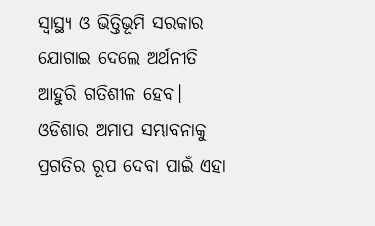ସ୍ୱାସ୍ଥ୍ୟ ଓ ଭିତ୍ତିଭୂମି ସରକାର ଯୋଗାଇ ଦେଲେ ଅର୍ଥନୀତି ଆହୁରି ଗତିଶୀଳ ହେବ। ଓଡିଶାର ଅମାପ ସମ୍ଭାବନାକୁ ପ୍ରଗତିର ରୂପ ଦେବା ପାଇଁ ଏହା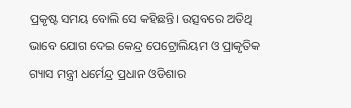ପ୍ରକୃଷ୍ଟ ସମୟ ବୋଲି ସେ କହିଛନ୍ତି। ଉତ୍ସବରେ ଅତିଥି ଭାବେ ଯୋଗ ଦେଇ କେନ୍ଦ୍ର ପେଟ୍ରୋଲିୟମ ଓ ପ୍ରାକୃତିକ ଗ୍ୟାସ ମନ୍ତ୍ରୀ ଧର୍ମେନ୍ଦ୍ର ପ୍ରଧାନ ଓଡିଶାର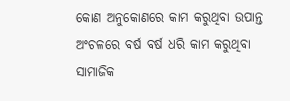କୋଣ ଅନୁକୋଣରେ କାମ କରୁଥିବା ଉପାନ୍ତ ଅଂଚଳରେ ବର୍ଷ ବର୍ଷ ଧରି କାମ କରୁଥିବା ସାମାଜିକ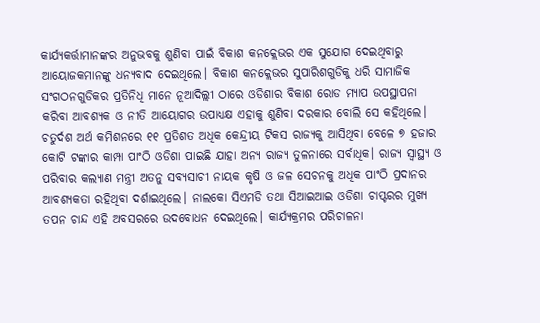କାର୍ଯ୍ୟକର୍ତ୍ତାମାନଙ୍କର ଅନୁଭବକୁ ଶୁଣିବା ପାଇଁ ବିକାଶ କନକ୍ଲେଭର ଏକ ସୁଯୋଗ ଦେଇଥିବାରୁ ଆୟୋଜକମାନଙ୍କୁ ଧନ୍ୟବାଦ ଦେଇଥିଲେ। ବିକାଶ କନକ୍ଲେଭର ସୁପାରିଶଗୁଡିକୁ ଧରି ସାମାଜିକ ସଂଗଠନଗୁଡିକର ପ୍ରତିନିଧି ମାନେ ନୂଆଦିଲ୍ଲୀ ଠାରେ ଓଡିଶାର ବିକାଶ ରୋଡ ମ୍ୟାପ ଉପସ୍ଥାପନା କରିବା ଆବଶ୍ୟକ ଓ ନୀତି ଆୟୋଗର ଉପାଧ୍ୟକ୍ଷ ଏହାକୁ ଶୁଣିବା ଦରକାର ବୋଲି ସେ କହିଥିଲେ। ଚତୁର୍ଦଶ ଅର୍ଥ କମିଶନରେ ୧୧ ପ୍ରତିଶତ ଅଧିକ କେନ୍ଦ୍ରୀୟ ଟିକସ ରାଜ୍ୟକୁ ଆସିଥିବା ବେଳେ ୭ ହଜାର କୋଟି ଟଙ୍କାର କାମ୍ପା ପାଂଠି ଓଡିଶା ପାଇଛି ଯାହା ଅନ୍ୟ ରାଜ୍ୟ ତୁଳନାରେ ସର୍ବାଧିକ। ରାଜ୍ୟ ସ୍ୱାସ୍ଥ୍ୟ ଓ ପରିବାର କଲ୍ୟାଣ ମନ୍ତ୍ରୀ ଅତନୁ ସବ୍ୟସାଚୀ ନାୟକ କୃଷି ଓ ଜଳ ସେଚନକୁ ଅଧିକ ପାଂଠି ପ୍ରଦାନର ଆବଶ୍ୟକତା ରହିଥିବା ଦର୍ଶାଇଥିଲେ। ନାଲକୋ ସିଏମଡି ତଥା ସିଆଇଆଇ ଓଡିଶା ଚାପ୍ଟରର ମୁଖ୍ୟ ତପନ ଚାନ୍ଦ ଏହି ଅବସରରେ ଉଦବୋଧନ ଦେଇଥିଲେ। କାର୍ଯ୍ୟକ୍ରମର ପରିଚାଳନା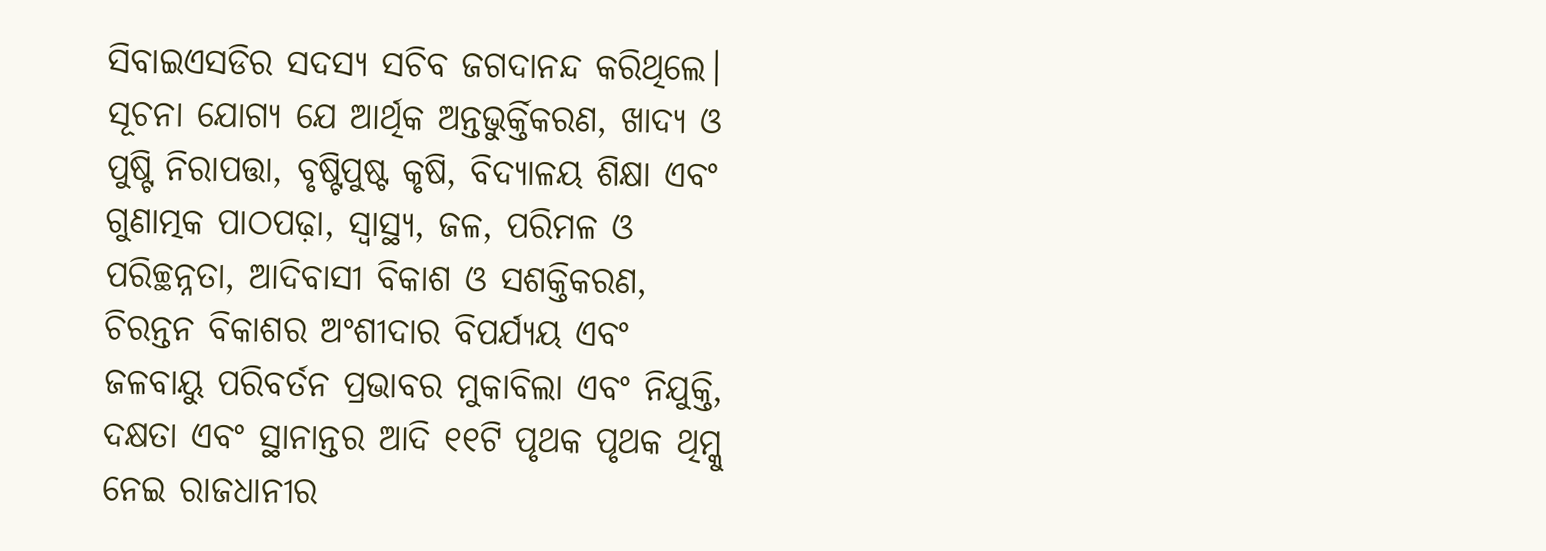ସିବାଇଏସଡିର ସଦସ୍ୟ ସଚିବ ଜଗଦାନନ୍ଦ କରିଥିଲେ। ସୂଚନା ଯୋଗ୍ୟ ଯେ ଆର୍ଥିକ ଅନ୍ତଭୁର୍କ୍ତିକରଣ, ଖାଦ୍ୟ ଓ ପୁଷ୍ଟି ନିରାପତ୍ତା, ବୃଷ୍ଟିପୁଷ୍ଟ କୃଷି, ବିଦ୍ୟାଳୟ ଶିକ୍ଷା ଏବଂ ଗୁଣାତ୍ମକ ପାଠପଢ଼ା, ସ୍ୱାସ୍ଥ୍ୟ, ଜଳ, ପରିମଳ ଓ ପରିଚ୍ଛନ୍ନତା, ଆଦିବାସୀ ବିକାଶ ଓ ସଶକ୍ତିକରଣ, ଚିରନ୍ତନ ବିକାଶର ଅଂଶୀଦାର ବିପର୍ଯ୍ୟୟ ଏବଂ ଜଳବାୟୁ ପରିବର୍ତନ ପ୍ରଭାବର ମୁକାବିଲା ଏବଂ ନିଯୁକ୍ତି, ଦକ୍ଷତା ଏବଂ ସ୍ଥାନାନ୍ତର ଆଦି ୧୧ଟି ପୃଥକ ପୃଥକ ଥିମ୍କୁ ନେଇ ରାଜଧାନୀର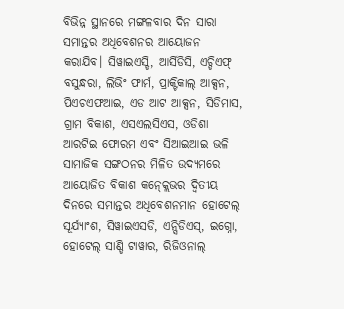ବିଭିନ୍ନ ସ୍ଥାନରେ ମଙ୍ଗଳବାର ଦିନ ସାରା ସମାନ୍ତର ଅଧିବେଶନର ଆୟୋଜନ କରାଯିବ। ସିୱାଇଏସ୍ଡି, ଆର୍ସିଡିସି, ଏଚ୍ଡିଏଫ୍ ବସୁନ୍ଧରା, ଲିଭିଂ ଫାର୍ମ, ପ୍ରାକ୍ଟିକାଲ୍ ଆକ୍ସନ, ପିଏଚଏଫଆଇ, ଏଡ ଆଟ ଆକ୍ସନ, ସିଡିମାସ, ଗ୍ରାମ ବିକାଶ, ଏସଏଲସିଏସ, ଓଡିଶା ଆରଟିଇ ଫୋରମ ଏବଂ ସିଆଇଆଇ ଭଳି ସାମାଜିକ ସଙ୍ଗଠନର ମିଳିତ ଉଦ୍ୟମରେ ଆୟୋଜିତ ବିକାଶ କନ୍କ୍ଲେଭର ଦ୍ୱିତୀୟ ଦିନରେ ସମାନ୍ତର ଅଧିବେଶନମାନ ହୋଟେଲ୍ ସୂର୍ଯ୍ୟାଂଶ, ସିୱାଇଏସଡି, ଏନ୍ସିଡିଏସ୍, ଇଗ୍ନୋ, ହୋଟେଲ୍ ସାଣ୍ଡି ଟାୱାର, ରିଜିଓନାଲ୍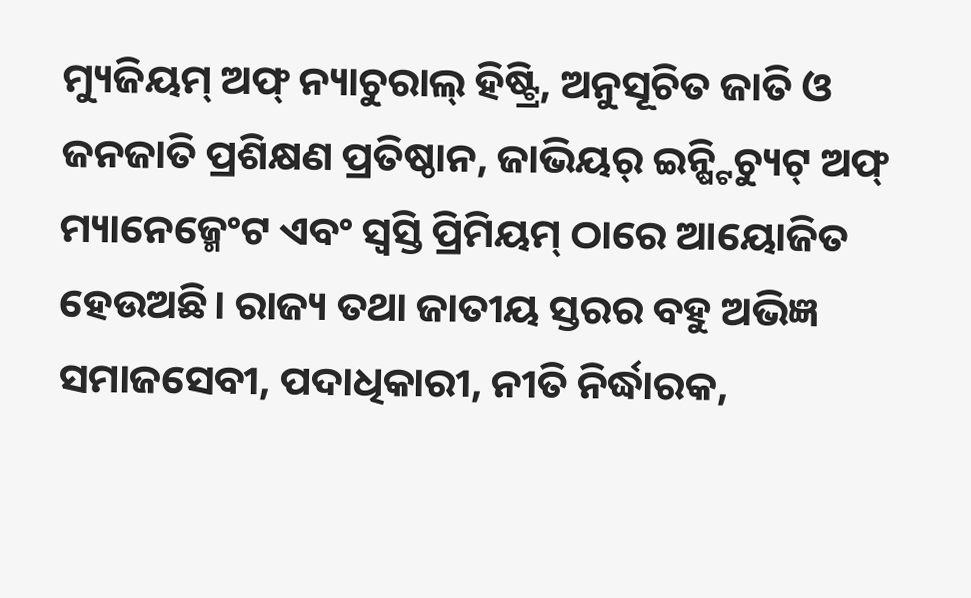ମ୍ୟୁଜିୟମ୍ ଅଫ୍ ନ୍ୟାଚୁରାଲ୍ ହିଷ୍ଟ୍ରି, ଅନୁସୂଚିତ ଜାତି ଓ ଜନଜାତି ପ୍ରଶିକ୍ଷଣ ପ୍ରତିଷ୍ଠାନ, ଜାଭିୟର୍ ଇନ୍ଷ୍ଟିଚ୍ୟୁଟ୍ ଅଫ୍ ମ୍ୟାନେଜ୍ମେଂଟ ଏବଂ ସ୍ୱସ୍ତି ପ୍ରିମିୟମ୍ ଠାରେ ଆୟୋଜିତ ହେଉଅଛି। ରାଜ୍ୟ ତଥା ଜାତୀୟ ସ୍ତରର ବହୁ ଅଭିଜ୍ଞ ସମାଜସେବୀ, ପଦାଧିକାରୀ, ନୀତି ନିର୍ଦ୍ଧାରକ,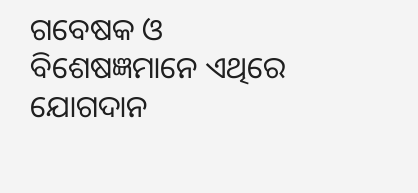ଗବେଷକ ଓ ବିଶେଷଜ୍ଞମାନେ ଏଥିରେ ଯୋଗଦାନ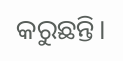କରୁଛନ୍ତି।